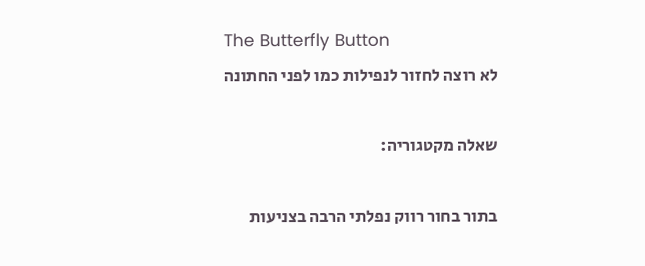The Butterfly Button
לא רוצה לחזור לנפילות כמו לפני החתונה

שאלה מקטגוריה:

בתור בחור רווק נפלתי הרבה בצניעות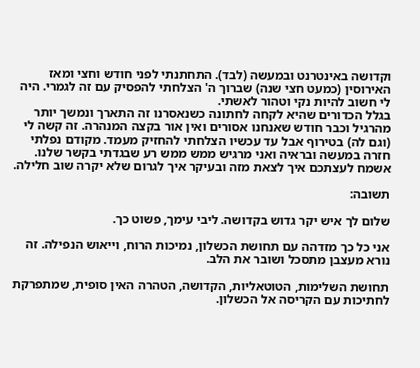וקדושה באינטרנט ובמעשה (לבד). התחתנתי לפני חודש וחצי ומאז האירוסין (כמעט חצי שנה) שברוך ה' הצלחתי להפסיק עם זה לגמרי. היה לי חשוב להיות נקי וטהור לאשתי.
בגלל הכדורים שהיא לקחה לחתונה כשנאסרנו זה התארך ונמשך יותר מהרגיל וכבר חודש שאנחנו אסורים ואין אור בקצה המנהרה. זה קשה לי (וגם לה) בטירוף אבל עד עכשיו הצלחתי להחזיק מעמד. מקודם נפלתי חזרה במעשה ובראיה ואני מרגיש ממש ממש רע שבגדתי בקשר שלנו.
אשמח לעצתכם איך לצאת מזה ובעיקר איך לגרום שלא יקרה שוב חלילה.

תשובה:

שלום לך איש יקר גדוש בקדושה. ליבי עימך, פשוט כך.

אני כל כך מזדהה עם תחושת הכשלון, נמיכות הרוח, וייאוש הנפילה. זה נורא מעצבן מתסכל ושובר את הלב.

תחושת השלימות, הטוטאליות, הקדושה, הטהרה האין סופית, שמתפרקת לחתיכות עם הקריסה אל הכשלון.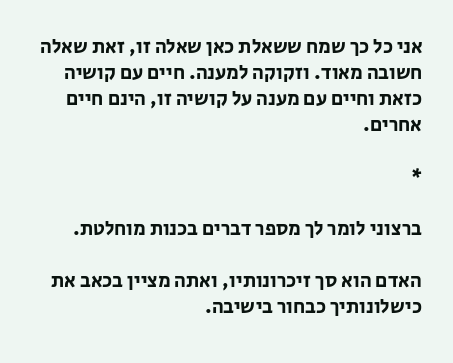אני כל כך שמח ששאלת כאן שאלה זו, זאת שאלה חשובה מאוד. וזקוקה למענה. חיים עם קושיה כזאת וחיים עם מענה על קושיה זו, הינם חיים אחרים.

*

ברצוני לומר לך מספר דברים בכנות מוחלטת.

האדם הוא סך זיכרונותיו, ואתה מציין בכאב את כישלונותיך כבחור בישיבה.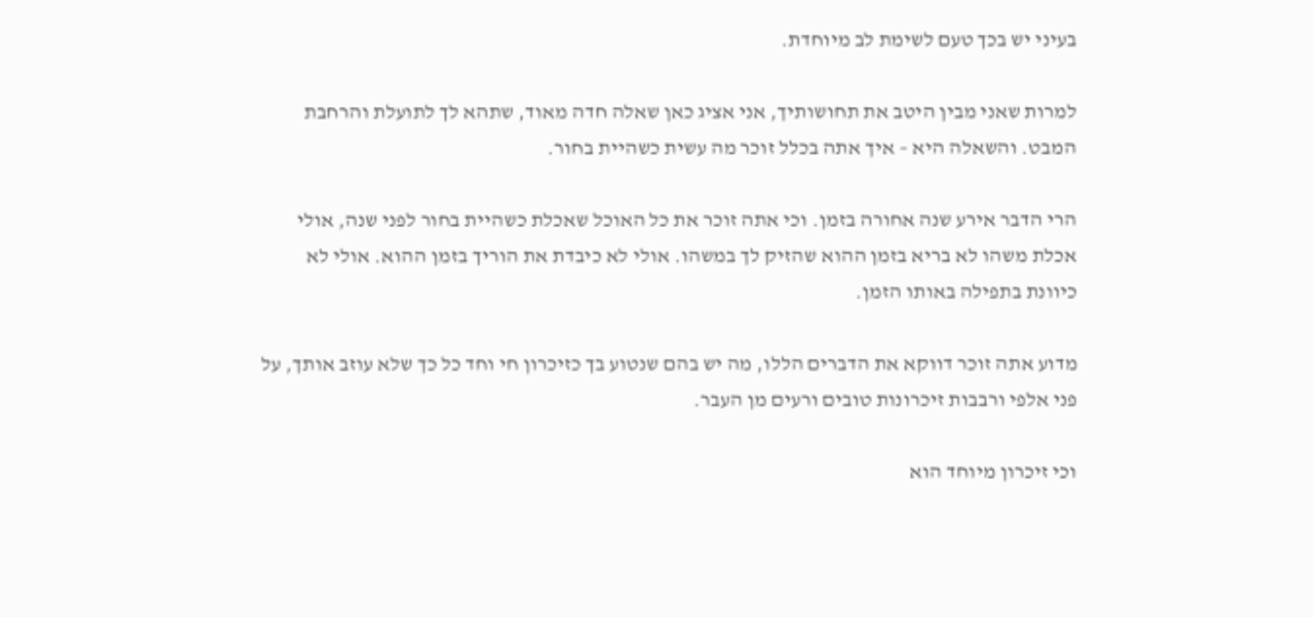בעיני יש בכך טעם לשימת לב מיוחדת.

למרות שאני מבין היטב את תחושותיך, אני אציג כאן שאלה חדה מאוד, שתהא לך לתועלת והרחבת המבט. והשאלה היא – איך אתה בכלל זוכר מה עשית כשהיית בחור.

הרי הדבר אירע שנה אחורה בזמן. וכי אתה זוכר את כל האוכל שאכלת כשהיית בחור לפני שנה, אולי אכלת משהו לא בריא בזמן ההוא שהזיק לך במשהו. אולי לא כיבדת את הוריך בזמן ההוא. אולי לא כיוונת בתפילה באותו הזמן.

מדוע אתה זוכר דווקא את הדברים הללו, מה יש בהם שנטוע בך כזיכרון חי וחד כל כך שלא עוזב אותך, על פני אלפי ורבבות זיכרונות טובים ורעים מן העבר.

וכי זיכרון מיוחד הוא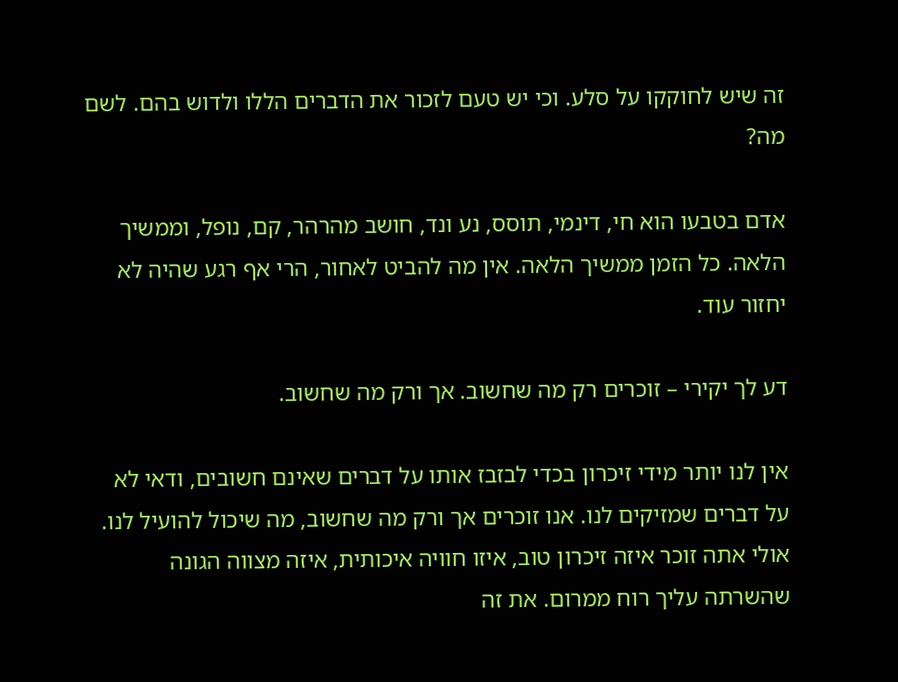זה שיש לחוקקו על סלע. וכי יש טעם לזכור את הדברים הללו ולדוש בהם. לשם מה?

אדם בטבעו הוא חי, דינמי, תוסס, נע ונד, חושב מהרהר, קם, נופל, וממשיך הלאה. כל הזמן ממשיך הלאה. אין מה להביט לאחור, הרי אף רגע שהיה לא יחזור עוד.

דע לך יקירי – זוכרים רק מה שחשוב. אך ורק מה שחשוב.

אין לנו יותר מידי זיכרון בכדי לבזבז אותו על דברים שאינם חשובים, ודאי לא על דברים שמזיקים לנו. אנו זוכרים אך ורק מה שחשוב, מה שיכול להועיל לנו. אולי אתה זוכר איזה זיכרון טוב, איזו חוויה איכותית, איזה מצווה הגונה שהשרתה עליך רוח ממרום. את זה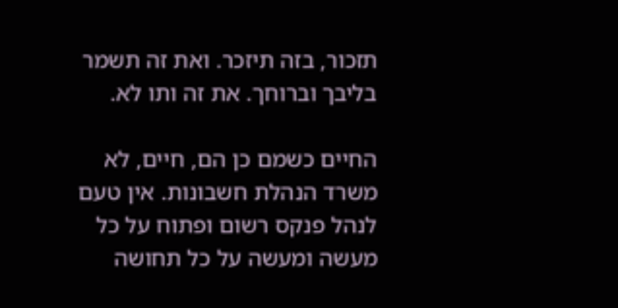תזכור, בזה תיזכר. ואת זה תשמר בליבך וברוחך. את זה ותו לא.

החיים כשמם כן הם, חיים, לא משרד הנהלת חשבונות. אין טעם לנהל פנקס רשום ופתוח על כל מעשה ומעשה על כל תחושה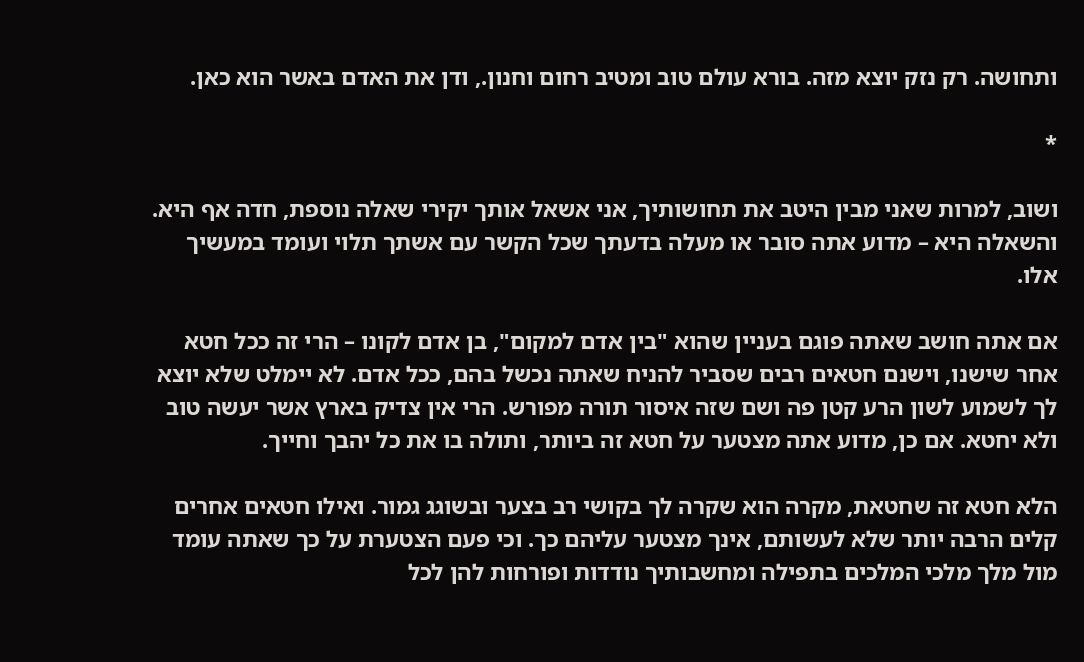ותחושה. רק נזק יוצא מזה. בורא עולם טוב ומטיב רחום וחנון., ודן את האדם באשר הוא כאן.

*

ושוב, למרות שאני מבין היטב את תחושותיך, אני אשאל אותך יקירי שאלה נוספת, חדה אף היא. והשאלה היא – מדוע אתה סובר או מעלה בדעתך שכל הקשר עם אשתך תלוי ועומד במעשיך אלו.

אם אתה חושב שאתה פוגם בעניין שהוא "בין אדם למקום", בן אדם לקונו – הרי זה ככל חטא אחר שישנו, וישנם חטאים רבים שסביר להניח שאתה נכשל בהם, ככל אדם. לא יימלט שלא יוצא לך לשמוע לשון הרע קטן פה ושם שזה איסור תורה מפורש. הרי אין צדיק בארץ אשר יעשה טוב ולא יחטא. אם כן, מדוע אתה מצטער על חטא זה ביותר, ותולה בו את כל יהבך וחייך.

הלא חטא זה שחטאת, מקרה הוא שקרה לך בקושי רב בצער ובשוגג גמור. ואילו חטאים אחרים קלים הרבה יותר שלא לעשותם, אינך מצטער עליהם כך. וכי פעם הצטערת על כך שאתה עומד מול מלך מלכי המלכים בתפילה ומחשבותיך נודדות ופורחות להן לכל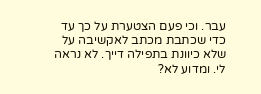עבר. וכי פעם הצטערת על כך עד כדי שכתבת מכתב לאקשיבה על שלא כיוונת בתפילה דייך. לא נראה לי. ומדוע לא?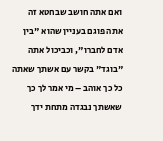ואם אתה חושב שבחטא זה אתה פוגם בעניין שהוא "בין אדם לחברו", וכביכול אתה "בוגד" בקשר עם אשתך שאתה כל כך אוהב – מי אמר לך כך שאשתך נבגדה מתחת ידך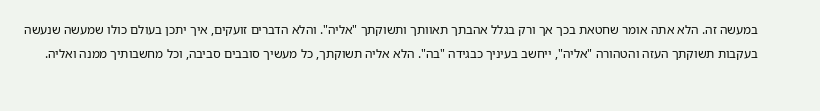במעשה זה. הלא אתה אומר שחטאת בכך אך ורק בגלל אהבתך תאוותך ותשוקתך "אליה". והלא הדברים זועקים, איך יתכן בעולם כולו שמעשה שנעשה בעקבות תשוקתך העזה והטהורה "אליה", ייחשב בעיניך כבגידה "בה". הלא אליה תשוקתך, כל מעשיך סובבים סביבה, וכל מחשבותיך ממנה ואליה.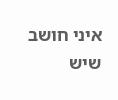איני חושב שיש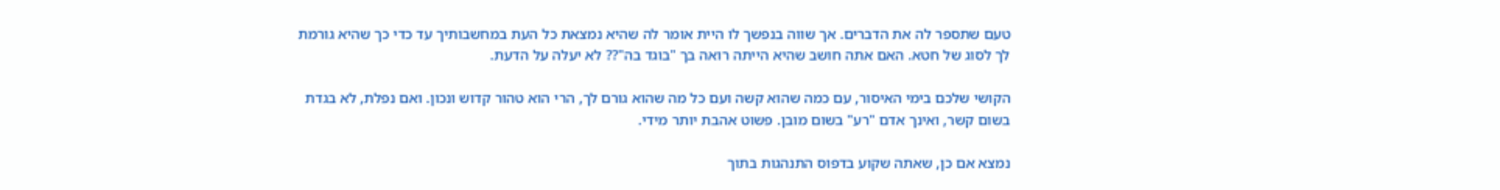טעם שתספר לה את הדברים. אך שווה בנפשך לו היית אומר לה שהיא נמצאת כל העת במחשבותיך עד כדי כך שהיא גורמת לך לסוג של חטא. האם אתה חושב שהיא הייתה רואה בך "בוגד בה"?? לא יעלה על הדעת.

הקושי שלכם בימי האיסור, עם כמה שהוא קשה ועם כל מה שהוא גורם לך, הרי הוא טהור קדוש ונכון. ואם נפלת, לא בגדת בשום קשר, ואינך אדם "רע" בשום מובן. פשוט אהבת יותר מידי.

נמצא אם כן, שאתה שקוע בדפוס התנהגות בתוך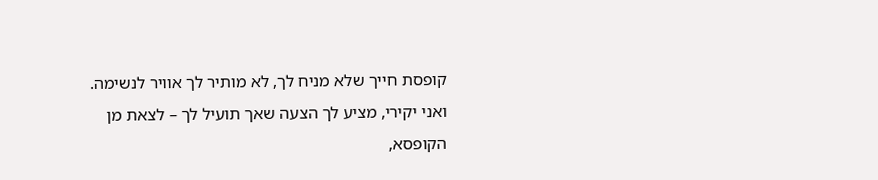קופסת חייך שלא מניח לך, לא מותיר לך אוויר לנשימה. ואני יקירי, מציע לך הצעה שאך תועיל לך – לצאת מן הקופסא,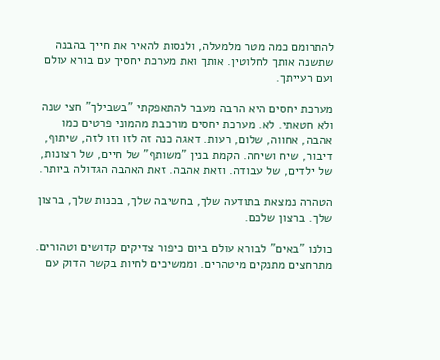להתרומם כמה מטר מלמעלה, ולנסות להאיר את חייך בהבנה שתשנה אותך לחלוטין. אותך ואת מערכת יחסיך עם בורא עולם ועם רעייתך.

מערכת יחסים היא הרבה מעבר להתאפקתי "בשבילך" חצי שנה ולא חטאתי. לא. מערכת יחסים מורכבת מהמוני פרטים כמו אהבה, אחווה, שלום, רעות. דאגה כנה זה לזו וזו לזה, שיתוף, דיבור, שיח ושיחה. הקמת בנין "משותף" של חיים, של רצונות, של ילדים, של עבודה. וזאת אהבה. זאת האהבה הגדולה ביותר.

הטהרה נמצאת בתודעה שלך, בחשיבה שלך, בכנות שלך, ברצון שלך. ברצון שלכם.

כולנו "באים" לבורא עולם ביום כיפור צדיקים קדושים וטהורים. מתרחצים מתנקים מיטהרים. וממשיכים לחיות בקשר הדוק עם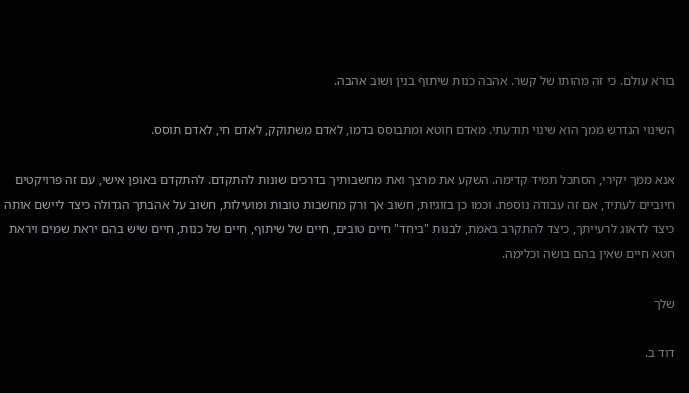בורא עולם. כי זה מהותו של קשר. אהבה כנות שיתוף בנין ושוב אהבה.

השינוי הנדרש ממך הוא שינוי תודעתי. מאדם חוטא ומתבוסס בדמו, לאדם משתוקק, לאדם חי, לאדם תוסס.

אנא ממך יקירי, הסתכל תמיד קדימה. השקע את מרצך ואת מחשבותיך בדרכים שונות להתקדם. להתקדם באופן אישי, עם זה פרויקטים חיוביים לעתיד, אם זה עבודה נוספת. וכמו כן בזוגיות, חשוב אך ורק מחשבות טובות ומועילות, חשוב על אהבתך הגדולה כיצד ליישם אותה כיצד לדאוג לרעייתך, כיצד להתקרב באמת, לבנות "ביחד" חיים טובים, חיים של שיתוף, חיים של כנות, חיים שיש בהם יראת שמים ויראת חטא חיים שאין בהם בושה וכלימה.

שלך

דוד ב.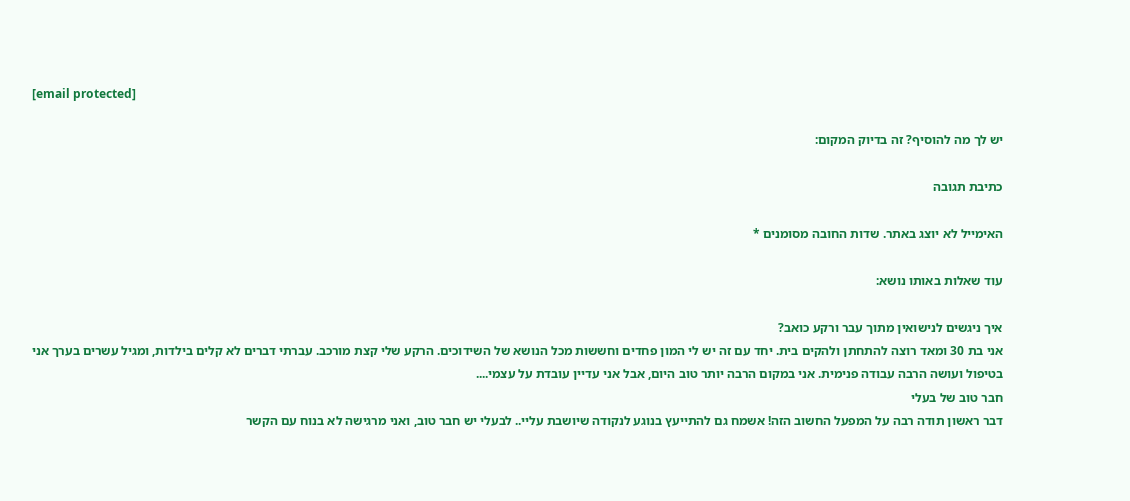[email protected]

יש לך מה להוסיף? זה בדיוק המקום:

כתיבת תגובה

האימייל לא יוצג באתר. שדות החובה מסומנים *

עוד שאלות באותו נושא:

איך ניגשים לנישואין מתוך עבר ורקע כואב?
אני בת 30 ומאד רוצה להתחתן ולהקים בית. יחד עם זה יש לי המון פחדים וחששות מכל הנושא של השידוכים. הרקע שלי קצת מורכב. עברתי דברים לא קלים בילדות, ומגיל עשרים בערך אני בטיפול ועושה הרבה עבודה פנימית. אני במקום הרבה יותר טוב היום, אבל אני עדיין עובדת על עצמי....
חבר טוב של בעלי
דבר ראשון תודה רבה על המפעל החשוב הזה! אשמח גם להתייעץ בנוגע לנקודה שיושבת עליי.. לבעלי יש חבר טוב, ואני מרגישה לא בנוח עם הקשר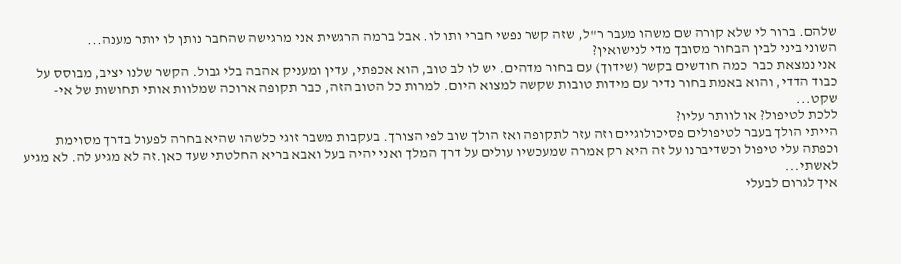שלהם. ברור לי שלא קורה שם משהו מעבר ר"ל, שזה קשר נפשי חברי ותו לו. אבל ברמה הרגשית אני מרגישה שהחבר נותן לו יותר מענה...
השוני ביני לבין הבחור מסובך מדי לנישואין?
אני נמצאת כבר  כמה חודשים בקשר (שידוך) עם בחור מדהים. יש לו לב טוב, הוא אכפתי, עדין ומעניק אהבה בלי גבול. הקשר שלנו יציב, מבוסס על כבוד הדדי, והוא באמת בחור נדיר עם מידות טובות שקשה למצוא היום. למרות כל הטוב הזה, כבר תקופה ארוכה שמלוות אותי תחושות של אי-שקט...
ללכת לטיפול? או לוותר עליו?
הייתי הולך בעבר לטיפולים פסיכולוגיים וזה עזר לתקופה ואז הולך שוב לפי הצורך. בעקבות משבר זוגי כלשהו שהיא בחרה לפעול בדרך מסוימת וכפתה עלי טיפול וכשדיברנו על זה היא רק אמרה שמעכשיו עולים על דרך המלך ואני יהיה בעל ואבא בריא החלטתי שעד כאן.זה לא מגיע לה. לא מגיע לאשתי...
איך לגרום לבעלי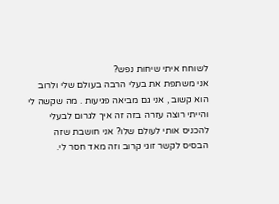לשוחח איתי שיחות נפש?
אני משתפת את בעלי הרבה בעולם שלי ולרוב הוא קשוב , אני גם מביאה פגיעות . מה שקשה לי והייתי רוצה עזרה בזה זה איך לגרום לבעלי להכניס אותי לעולם שלו? אני חושבת שזה הבסיס לקשר זוגי קרוב וזה מאד חסר לי.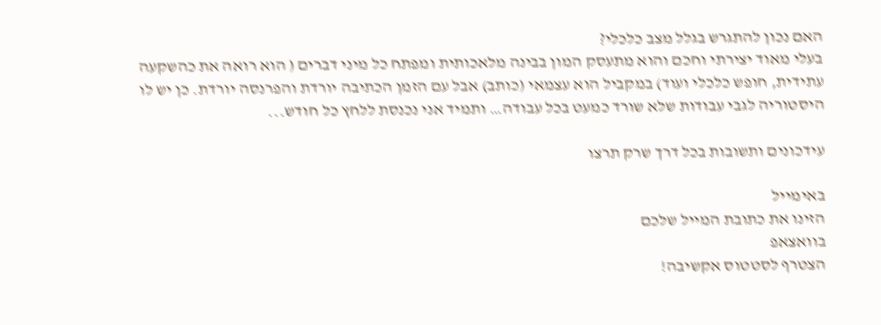האם נכון להתגרש בגלל מצב כלכלי?
בעלי מאוד יצירתי וחכם והוא מתעסק המון בבינה מלאכותית ומפתח כל מיני דברים ( הוא רואה את כהשקעה עתידית, חופש כלכלי ועוד) במקביל הוא עצמאי (כותב) אבל עם הזמן הכתיבה יורדת והפרנסה יורדת. כן יש לו היסטוריה לגבי עבודות שלא שורד כמעט בכל עבודה… ותמיד אני נכנסת ללחץ כל חודש...

עידכונים ותשובות בכל דרך שרק תרצו

באימייל
הזינו את כתובת המייל שלכם
בוואצאפ
הצטרף לסטטוס אקשיבה!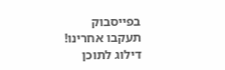בפייסבוק
תעקבו אחרינו!
דילוג לתוכן